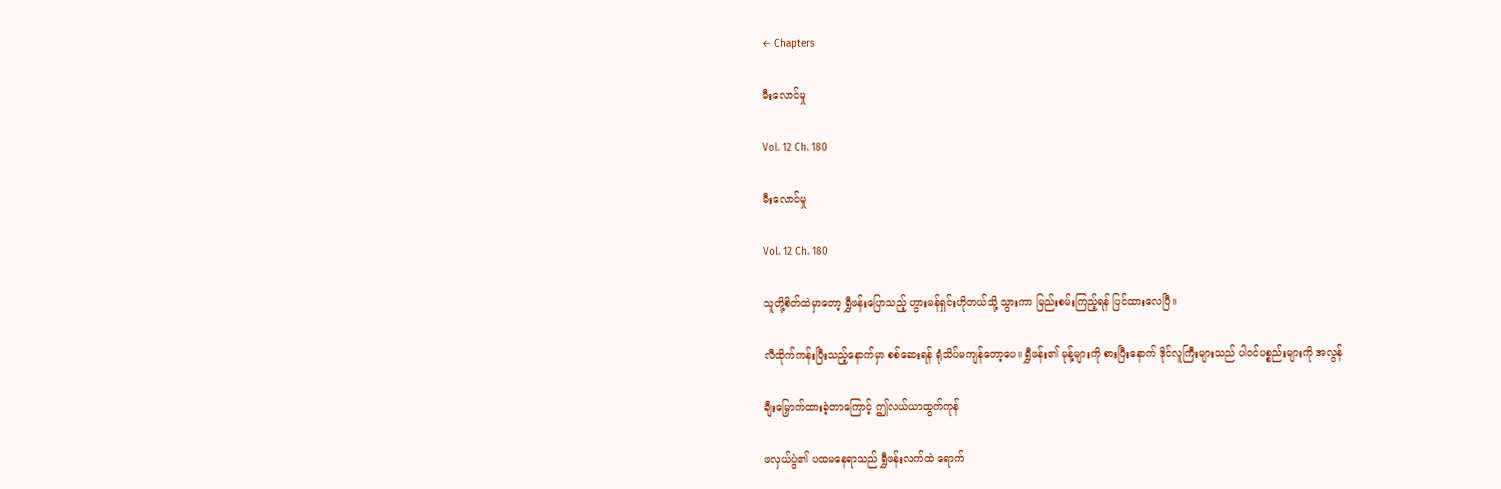← Chapters

မီးလောင်မှု

Vol. 12 Ch. 180

မီးလောင်မှု

Vol. 12 Ch. 180

သူတို့စိတ်ထဲမှာတော့ ရွှီဖန်းပြောသည့် ဟွားမန်ရှင်းဟိုတယ်သို့ သွားကာ မြည်းစမ်းကြည့်ရန် ပြင်ထားလေပြီ။

လီထိုက်ကန်းပြီးသည့်နောက်မှာ စစ်ဆေးရန် ရုံသိပ်မကျန်တော့ပေ။ ရွှီဖန်း၏ မုန့်များကို စားပြီးနောက် ဒိုင်လူကြီးများသည် ပါဝင်ပစ္စည်းများကို အလွန်

ချီးမြှောက်ထားခဲ့တာကြောင့် ဤလယ်ယာထွက်ကုန်

ဖလှယ်ပွဲ၏ ပထမနေရာသည် ရွှီဖန်းလက်ထဲ ရောက်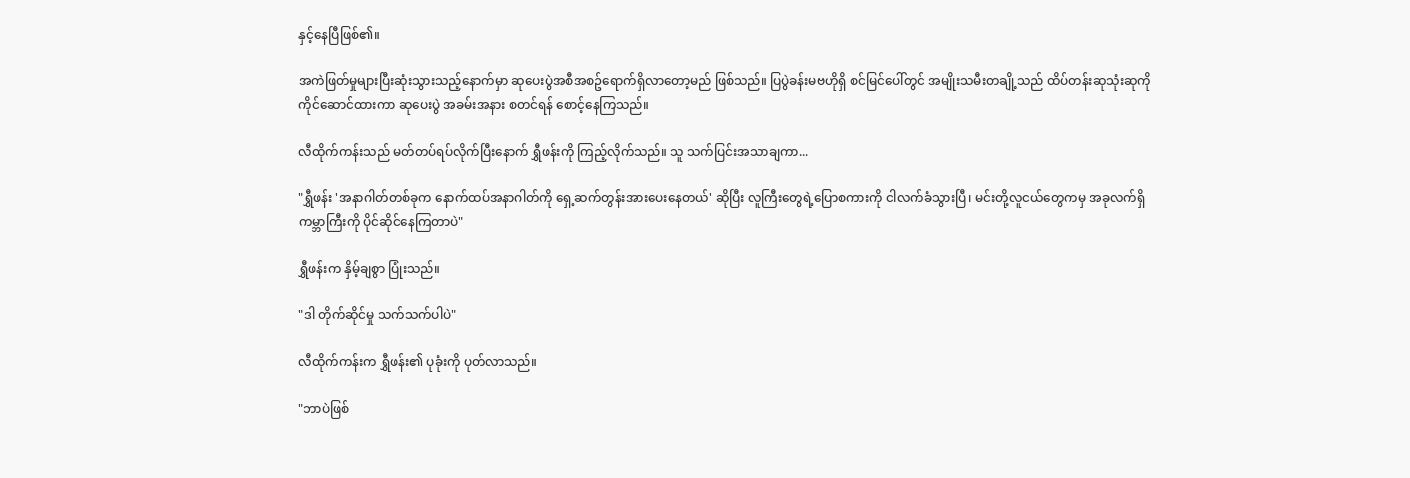နှင့်နေပြီဖြစ်၏။

အကဲဖြတ်မှုများပြီးဆုံးသွားသည့်နောက်မှာ ဆုပေးပွဲအစီအစဥ်ရောက်ရှိလာတော့မည် ဖြစ်သည်။ ပြပွဲခန်းမဗဟိုရှိ စင်မြင်ပေါ်တွင် အမျိုးသမီးတချို့သည် ထိပ်တန်းဆုသုံးဆုကို ကိုင်ဆောင်ထားကာ ဆုပေးပွဲ အခမ်းအနား စတင်ရန် စောင့်နေကြသည်။

လီထိုက်ကန်းသည် မတ်တပ်ရပ်လိုက်ပြီးနောက် ရွှီဖန်းကို ကြည့်လိုက်သည်။ သူ သက်ပြင်းအသာချကာ...

"ရွှီဖန်း 'အနာဂါတ်တစ်ခုက နောက်ထပ်အနာဂါတ်ကို ရှေ့ဆက်တွန်းအားပေးနေတယ်' ဆိုပြီး လူကြီးတွေရဲ့ပြောစကားကို ငါလက်ခံသွားပြီ၊ မင်းတို့လူငယ်တွေကမှ အခုလက်ရှိကမ္ဘာကြီးကို ပိုင်ဆိုင်နေကြတာပဲ"

ရွှီဖန်းက နှိမ့်ချစွာ ပြုံးသည်။

"ဒါ တိုက်ဆိုင်မှု သက်သက်ပါပဲ"

လီထိုက်ကန်းက ရွှီဖန်း၏ ပုခုံးကို ပုတ်လာသည်။

"ဘာပဲဖြစ်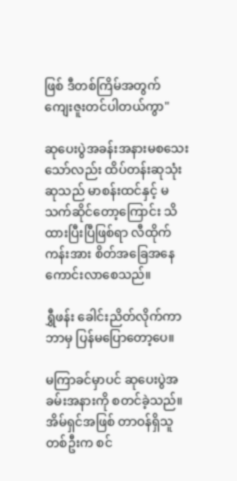ဖြစ် ဒီတစ်ကြိမ်အတွက် ကျေးဇူးတင်ပါတယ်ကွာ"

ဆုပေးပွဲအခန်းအနားမစသေးသော်လည်း ထိပ်တန်းဆုသုံးဆုသည် မာစန်းထင်နှင့် မသက်ဆိုင်တော့ကြောင်း သိထားပြီးပြီဖြစ်ရာ လီထိုက်ကန်းအား စိတ်အခြေအနေကောင်းလာစေသည်။

ရွှီဖန်း ခေါင်းညိတ်လိုက်ကာ ဘာမှ ပြန်မပြောတော့ပေ။

မကြာခင်မှာပင် ဆုပေးပွဲအခမ်းအနားကို စတင်ခဲ့သည်။ အိမ်ရှင်အဖြစ် တာဝန်ရှိသူတစ်ဦးက စင်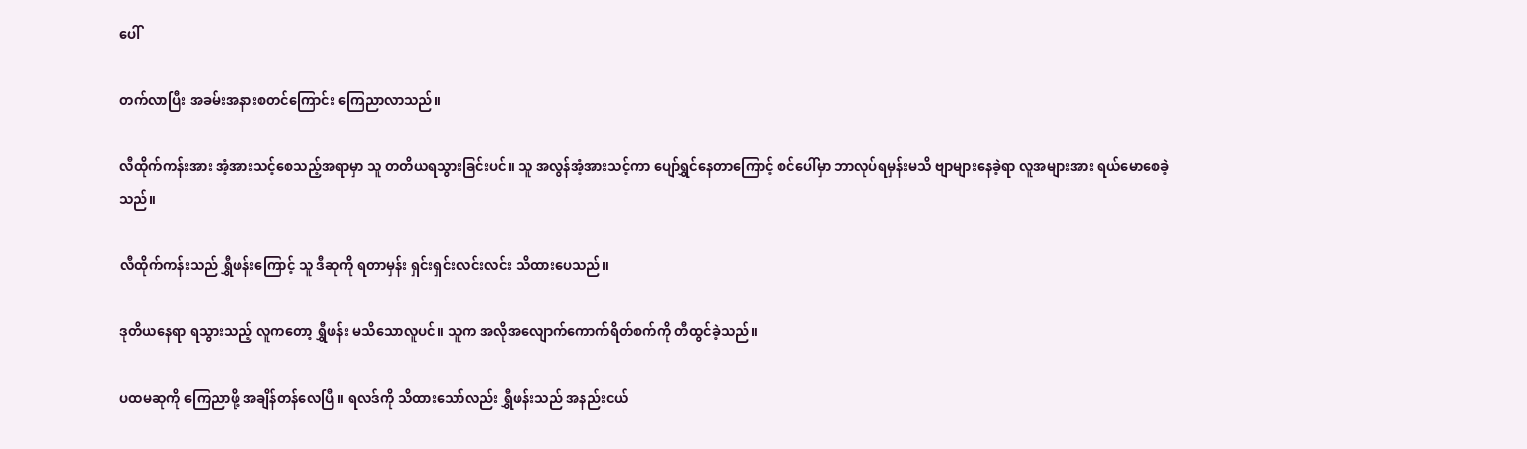ပေါ်

တက်လာပြီး အခမ်းအနားစတင်ကြောင်း ကြေညာလာသည်။

လီထိုက်ကန်းအား အံ့အားသင့်စေသည့်အရာမှာ သူ တတိယရသွားခြင်းပင်။ သူ အလွန်အံ့အားသင့်ကာ ပျော်ရွှင်နေတာကြောင့် စင်ပေါ်မှာ ဘာလုပ်ရမှန်းမသိ ဗျာများနေခဲ့ရာ လူအများအား ရယ်မောစေခဲ့သည်။

လီထိုက်ကန်းသည် ရွှီဖန်းကြောင့် သူ ဒီဆုကို ရတာမှန်း ရှင်းရှင်းလင်းလင်း သိထားပေသည်။

ဒုတိယနေရာ ရသွားသည့် လူကတော့ ရွှီဖန်း မသိသောလူပင်။ သူက အလိုအလျောက်ကောက်ရိတ်စက်ကို တီထွင်ခဲ့သည်။

ပထမဆုကို ကြေညာဖို့ အချိန်တန်လေပြီ။ ရလဒ်ကို သိထားသော်လည်း ရွှီဖန်းသည် အနည်းငယ်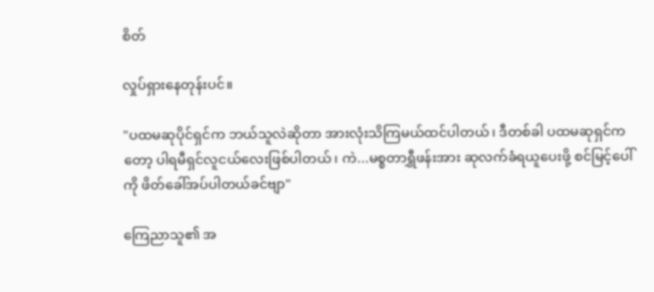စိတ်

လှုပ်ရှားနေတုန်းပင်။

"ပထမဆုပိုင်ရှင်က ဘယ်သူလဲဆိုတာ အားလုံးသိကြမယ်ထင်ပါတယ်၊ ဒီတစ်ခါ ပထမဆုရှင်ကတော့ ပါရမီရှင်လူငယ်လေးဖြစ်ပါတယ်၊ ကဲ...မစ္စတာရွှီဖန်းအား ဆုလက်ခံရယူပေးဖို့ စင်မြင့်ပေါ်ကို ဖိတ်ခေါ်အပ်ပါတယ်ခင်ဗျာ"

ကြေညာသူ၏ အ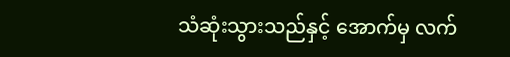သံဆုံးသွားသည်နှင့် အောက်မှ လက်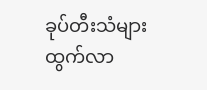ခုပ်တီးသံများ ထွက်လာ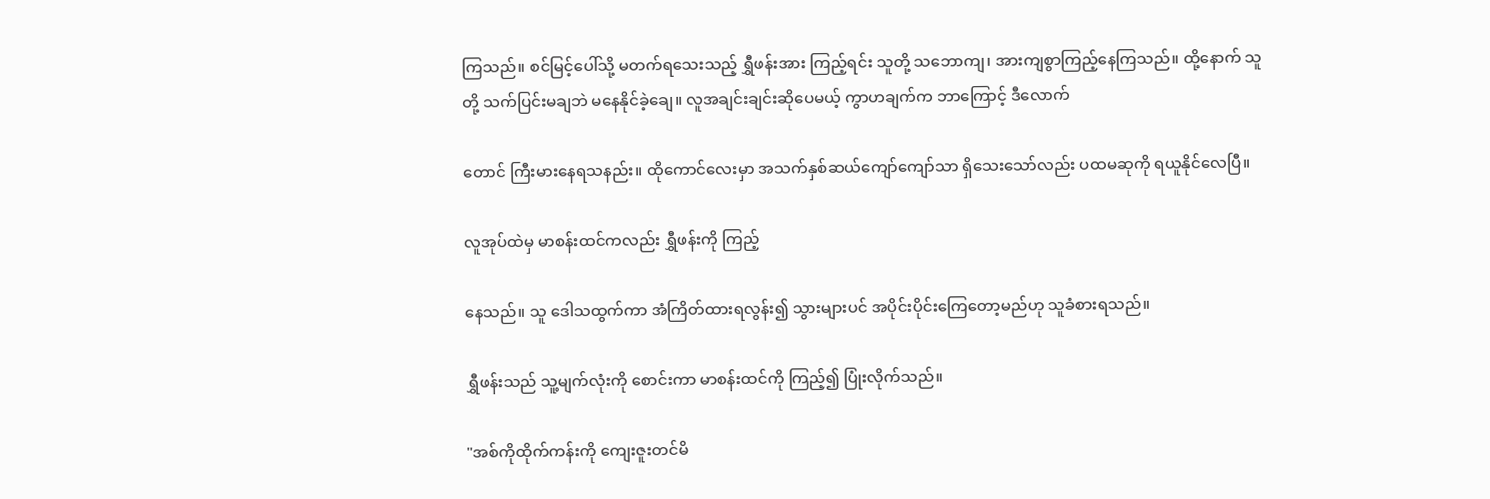ကြသည်။ စင်မြင့်ပေါ်သို့ မတက်ရသေးသည့် ရွှီဖန်းအား ကြည့်ရင်း သူတို့ သဘောကျ၊ အားကျစွာကြည့်နေကြသည်။ ထို့နောက် သူတို့ သက်ပြင်းမချဘဲ မနေနိုင်ခဲ့ချေ။ လူအချင်းချင်းဆိုပေမယ့် ကွာဟချက်က ဘာကြောင့် ဒီလောက်

တောင် ကြီးမားနေရသနည်း။ ထိုကောင်လေးမှာ အသက်နှစ်ဆယ်ကျော်ကျော်သာ ရှိသေးသော်လည်း ပထမဆုကို ရယူနိုင်လေပြီ။

လူအုပ်ထဲမှ မာစန်းထင်ကလည်း ရွှီဖန်းကို ကြည့်

နေသည်။ သူ ဒေါသထွက်ကာ အံကြိတ်ထားရလွန်း၍ သွားများပင် အပိုင်းပိုင်းကြေတော့မည်ဟု သူခံစားရသည်။

ရွှီဖန်းသည် သူ့မျက်လုံးကို စောင်းကာ မာစန်းထင်ကို ကြည့်၍ ပြုံးလိုက်သည်။

"အစ်ကိုထိုက်ကန်းကို ကျေးဇူးတင်မိ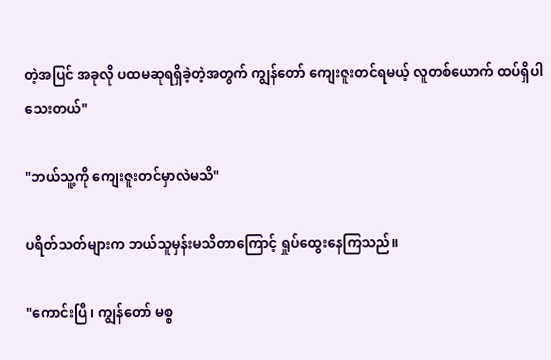တဲ့အပြင် အခုလို ပထမဆုရရှိခဲ့တဲ့အတွက် ကျွန်တော် ကျေးဇူးတင်ရမယ့် လူတစ်ယောက် ထပ်ရှိပါသေးတယ်"

"ဘယ်သူ့ကို ကျေးဇူးတင်မှာလဲမသိ"

ပရိတ်သတ်များက ဘယ်သူမှန်းမသိတာကြောင့် ရှုပ်ထွေးနေကြသည်။

"ကောင်းပြီ၊ ကျွန်တော် မစ္စ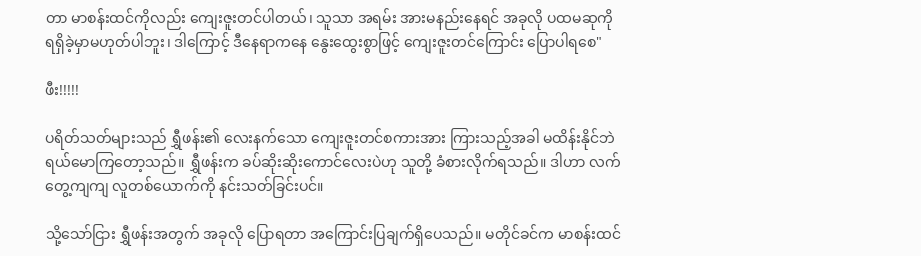တာ မာစန်းထင်ကိုလည်း ကျေးဇူးတင်ပါတယ်၊ သူသာ အရမ်း အားမနည်းနေရင် အခုလို ပထမဆုကို ရရှိခဲ့မှာမဟုတ်ပါဘူး၊ ဒါကြောင့် ဒီနေရာကနေ နွေးထွေးစွာဖြင့် ကျေးဇူးတင်ကြောင်း ပြောပါရစေ"

ဖီး!!!!!

ပရိတ်သတ်များသည် ရွှီဖန်း၏ လေးနက်သော ကျေးဇူးတင်စကားအား ကြားသည့်အခါ မထိန်းနိုင်ဘဲ ရယ်မောကြတော့သည်။ ရွှီဖန်းက ခပ်ဆိုးဆိုးကောင်လေးပဲဟု သူတို့ ခံစားလိုက်ရသည်။ ဒါဟာ လက်တွေ့ကျကျ လူတစ်ယောက်ကို နင်းသတ်ခြင်းပင်။

သို့သော်ငြား ရွှီဖန်းအတွက် အခုလို ပြောရတာ အကြောင်းပြချက်ရှိပေသည်။ မတိုင်ခင်က မာစန်းထင်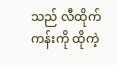သည် လီထိုက်ကန်းကို ထိုကဲ့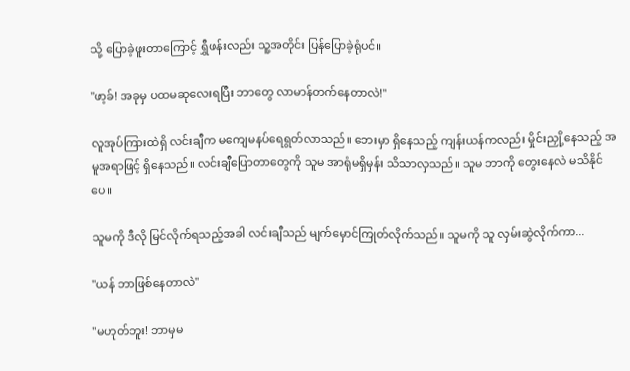သို့ ပြောခဲ့ဖူးတာကြောင့် ရွှီဖန်းလည်း သူ့အတိုင်း ပြန်ပြောခဲ့ရုံပင်။

"ဖာ့ခ်! အခုမှ ပထမဆုလေးရပြီး ဘာတွေ လာမာန်တက်နေတာလဲ!"

လူအုပ်ကြားထဲရှိ လင်းချီက မကျေမနပ်ရေရွတ်လာသည်။ ဘေးမှာ ရှိနေသည့် ကျန်းယန်ကလည်း မှိုင်းညှို့နေသည့် အမူအရာဖြင့် ရှိနေသည်။ လင်းချီပြောတာတွေကို သူမ အာရုံမရှိမှန်း သိသာလှသည်။ သူမ ဘာကို တွေးနေလဲ မသိနိုင်ပေ။

သူမကို ဒီလို မြင်လိုက်ရသည့်အခါ လင်းချီသည် မျက်မှောင်ကြုတ်လိုက်သည်။ သူမကို သူ လှမ်းဆွဲလိုက်ကာ...

"ယန် ဘာဖြစ်နေတာလဲ"

"မဟုတ်ဘူး! ဘာမှမ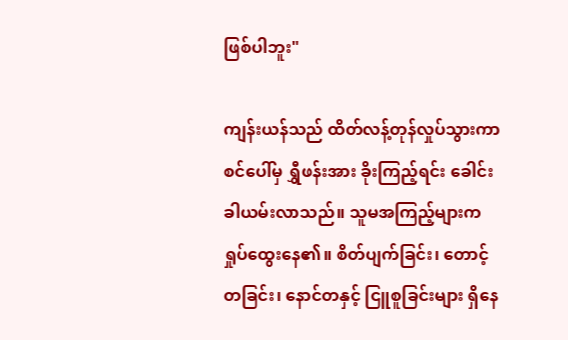ဖြစ်ပါဘူး"

ကျန်းယန်သည် ထိတ်လန့်တုန်လှုပ်သွားကာ စင်ပေါ်မှ ရွှီဖန်းအား ခိုးကြည့်ရင်း ခေါင်းခါယမ်းလာသည်။ သူမအကြည့်များက ရှုပ်ထွေးနေ၏။ စိတ်ပျက်ခြင်း၊ တောင့်တခြင်း၊ နောင်တနှင့် ငြူစူခြင်းများ ရှိနေ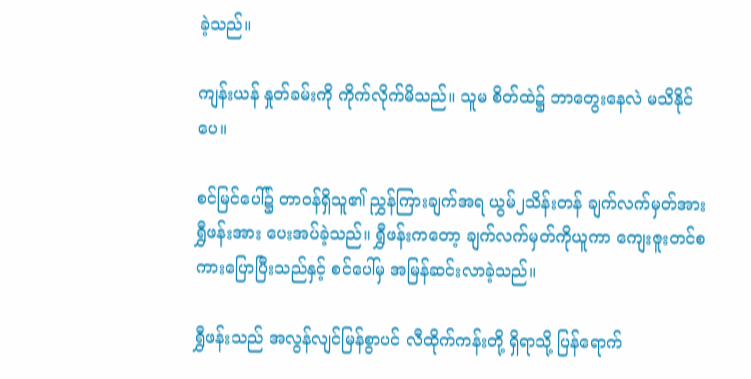ခဲ့သည်။

ကျန်းယန် နှုတ်ခမ်းကို ကိုက်လိုက်မိသည်။ သူမ စိတ်ထဲ၌ ဘာတွေးနေလဲ မသိနိုင်ပေ။

စင်မြင်ပေါ်၌ တာဝန်ရှိသူ၏ ညွှန်ကြားချက်အရ ယွမ်၂သိန်းတန် ချက်လက်မှတ်အား ရွှီဖန်းအား ပေးအပ်ခဲ့သည်။ ရွှီဖန်းကတော့ ချက်လက်မှတ်ကိုယူကာ ကျေးဇူးတင်စကားပြောပြီးသည်နှင့် စင်ပေါ်မှ အမြန်ဆင်းလာခဲ့သည်။

ရွှီဖန်းသည် အလွန်လျင်မြန်စွာပင် လီထိုက်ကန်းတို့ ရှိရာသို့ ပြန်ရောက်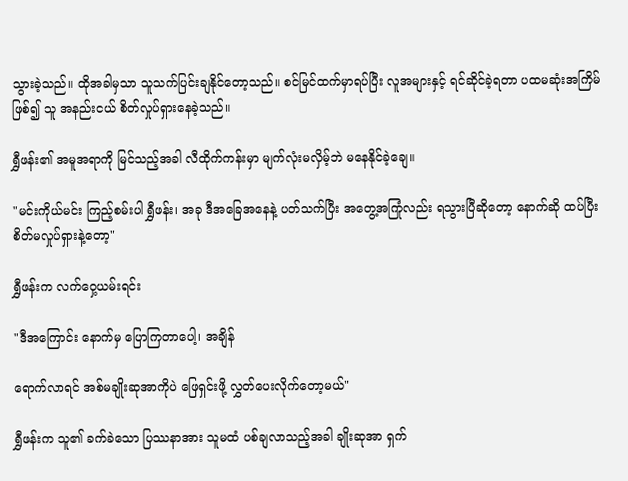သွားခဲ့သည်။ ထိုအခါမှသာ သူသက်ပြင်းချနိုင်တော့သည်။ စင်မြင်ထက်မှာရပ်ပြီး လူအများနှင့် ရင်ဆိုင်ခဲ့ရတာ ပထမဆုံးအကြိမ်ဖြစ်၍ သူ အနည်းငယ် စိတ်လှုပ်ရှားနေခဲ့သည်။

ရွှီဖန်း၏ အမူအရာကို မြင်သည့်အခါ လီထိုက်ကန်းမှာ မျက်လုံးမလှိမ့်ဘဲ မနေနိုင်ခဲ့ချေ။

"မင်းကိုယ်မင်း ကြည့်စမ်းပါ ရွှီဖန်း၊ အခု ဒီအခြေအနေနဲ့ ပတ်သက်ပြီး အတွေ့အကြုံလည်း ရသွားပြီဆိုတော့ နောက်ဆို ထပ်ပြီး စိတ်မလှုပ်ရှားနဲ့တော့"

ရွှီဖန်းက လက်ဝှေ့ယမ်းရင်း

"ဒီအကြောင်း နောက်မှ ပြောကြတာပေါ့၊ အချိန်

ရောက်လာရင် အစ်မချိုးဆုအာကိုပဲ ဖြေရှင်းဖို့ လွှတ်ပေးလိုက်တော့မယ်"

ရွှီဖန်းက သူ၏ ခက်ခဲသော ပြဿနာအား သူမထံ ပစ်ချလာသည့်အခါ ချိုးဆုအာ ရှက်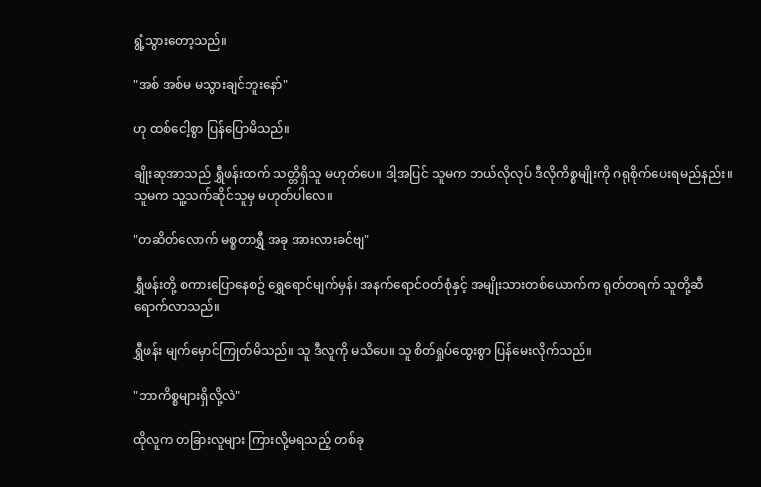ရွံ့သွားတော့သည်။

"အစ် အစ်မ မသွားချင်ဘူးနော်"

ဟု ထစ်ငေါ့စွာ ပြန်ပြောမိသည်။

ချိုးဆုအာသည် ရွှီဖန်းထက် သတ္တိရှိသူ မဟုတ်ပေ။ ဒါ့အပြင် သူမက ဘယ်လိုလုပ် ဒီလိုကိစ္စမျိုးကို ဂရုစိုက်ပေးရမည်နည်း။ သူမက သူ့သက်ဆိုင်သူမှ မဟုတ်ပါလေ။

"တဆိတ်လောက် မစ္စတာရွှီ အခု အားလားခင်ဗျ"

ရွှီဖန်းတို့ စကားပြောနေစဥ် ရွှေရောင်မျက်မှန်၊ အနက်ရောင်ဝတ်စုံနှင့် အမျိုးသားတစ်ယောက်က ရုတ်တရက် သူတို့ဆီ ရောက်လာသည်။

ရွှီဖန်း မျက်မှောင်ကြုတ်မိသည်။ သူ ဒီလူကို မသိပေ။ သူ စိတ်ရှုပ်ထွေးစွာ ပြန်မေးလိုက်သည်။

"ဘာကိစ္စများရှိလို့လဲ"

ထိုလူက တခြားလူများ ကြားလို့မရသည့် တစ်ခု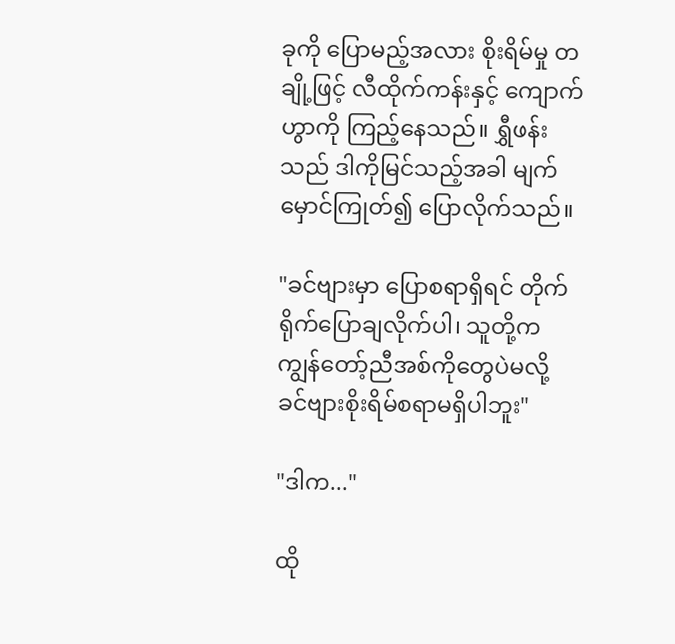ခုကို ပြောမည့်အလား စိုးရိမ်မှု တချို့ဖြင့် လီထိုက်ကန်းနှင့် ကျောက်ဟွာကို ကြည့်နေသည်။ ရွှီဖန်းသည် ဒါကိုမြင်သည့်အခါ မျက်မှောင်ကြုတ်၍ ပြောလိုက်သည်။

"ခင်ဗျားမှာ ပြောစရာရှိရင် တိုက်ရိုက်ပြောချလိုက်ပါ၊ သူတို့က ကျွန်တော့်ညီအစ်ကိုတွေပဲမလို့ ခင်ဗျားစိုးရိမ်စရာမရှိပါဘူး"

"ဒါက..."

ထို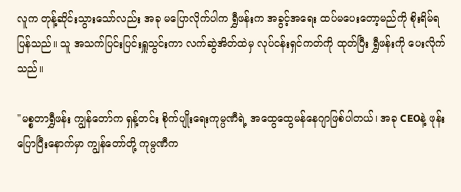လူက တုန့်ဆိုင်းသွားသော်လည်း အခု မပြောလိုက်ပါက ရွှီဖန်းက အခွင့်အရေး ထပ်မပေးတော့မည်ကို စိုးရိမ်ရပြန်သည်။ သူ အသက်ပြင်းပြင်းရှူသွင်းကာ လက်ဆွဲအိတ်ထဲမှ လုပ်ငန်းရှင်ကတ်ကို ထုတ်ပြီး ရွှီဖန်းကို ပေးလိုက်သည်။

"မစ္စတာရွှီဖန်း ကျွန်တော်က ရှန့်တင်း စိုက်ပျိုးရေးကုမ္ပဏီရဲ့ အထွေထွေမန်နေဂျာဖြစ်ပါတယ်၊ အခု CEOနဲ့ ဖုန်းပြောပြီးနောက်မှာ ကျွန်တော်တို့ ကုမ္ပဏီက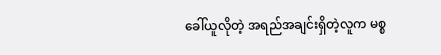ခေါ်ယူလိုတဲ့ အရည်အချင်းရှိတဲ့လူက မစ္စ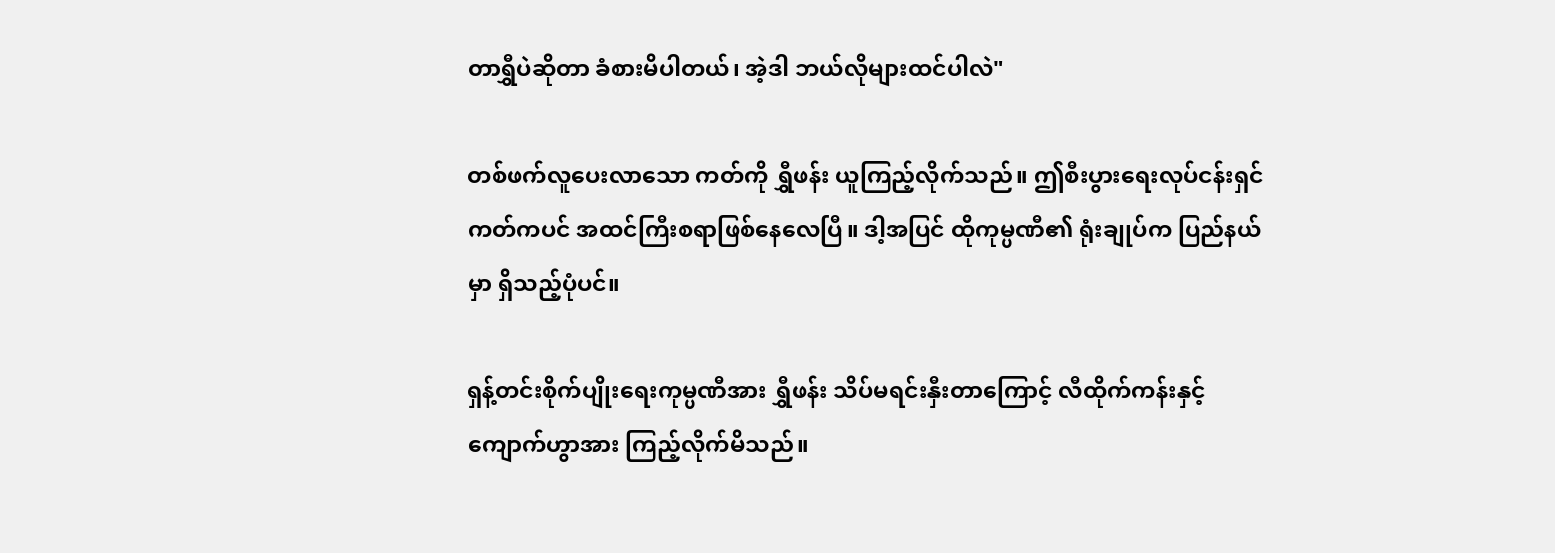တာရွှီပဲဆိုတာ ခံစားမိပါတယ်၊ အဲ့ဒါ ဘယ်လိုများထင်ပါလဲ"

တစ်ဖက်လူပေးလာသော ကတ်ကို ရွှီဖန်း ယူကြည့်လိုက်သည်။ ဤစီးပွားရေးလုပ်ငန်းရှင်ကတ်ကပင် အထင်ကြီးစရာဖြစ်နေလေပြီ။ ဒါ့အပြင် ထိုကုမ္ပဏီ၏ ရုံးချုပ်က ပြည်နယ်မှာ ရှိသည့်ပုံပင်။

ရှန့်တင်းစိုက်ပျိုးရေးကုမ္ပဏီအား ရွှီဖန်း သိပ်မရင်းနှီးတာကြောင့် လီထိုက်ကန်းနှင့် ကျောက်ဟွာအား ကြည့်လိုက်မိသည်။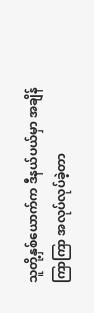သူတို့နှစ်ယောက်က ဒီနယ်ပယ်မှာ အချိန်ကြာကြာ အလုပ်လုပ်ခဲ့တာ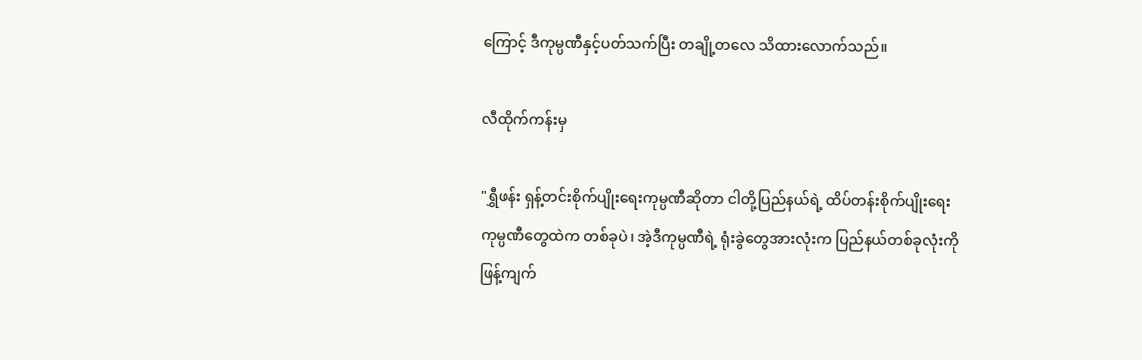ကြောင့် ဒီကုမ္ပဏီနှင့်ပတ်သက်ပြီး တချို့တလေ သိထားလောက်သည်။

လီထိုက်ကန်းမှ

"ရွှီဖန်း ရှန့်တင်းစိုက်ပျိုးရေးကုမ္ပဏီဆိုတာ ငါတို့ပြည်နယ်ရဲ့ ထိပ်တန်းစိုက်ပျိုးရေးကုမ္ပဏီတွေထဲက တစ်ခုပဲ၊ အဲ့ဒီကုမ္ပဏီရဲ့ ရုံးခွဲတွေအားလုံးက ပြည်နယ်တစ်ခုလုံးကို ဖြန့်ကျက်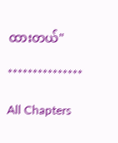ထားတယ်"

***************

All Chapters